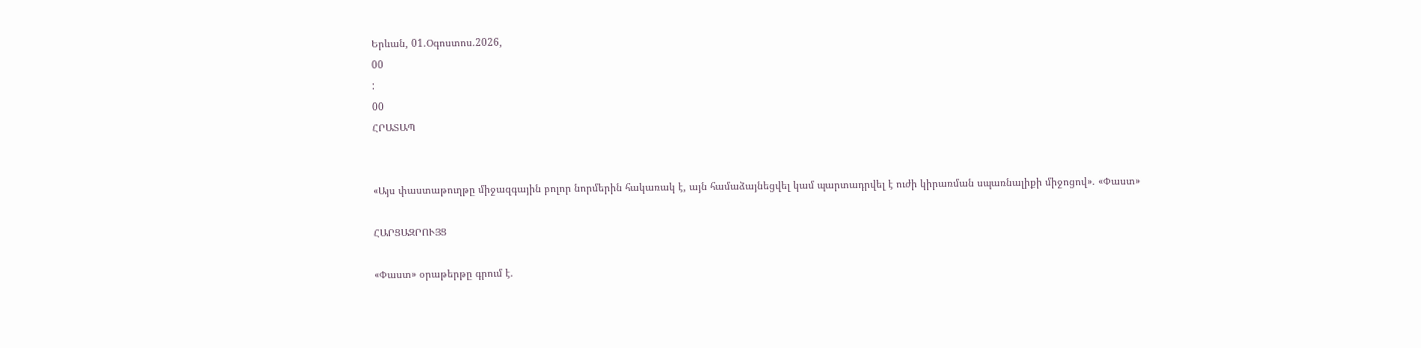Երևան, 01.Օգոստոս.2026,
00
:
00
ՀՐԱՏԱՊ


«Այս փաստաթուղթը միջազգային բոլոր նորմերին հակառակ է, այն համաձայնեցվել կամ պարտադրվել է ուժի կիրառման սպառնալիքի միջոցով». «Փաստ»

ՀԱՐՑԱԶՐՈՒՅՑ

«Փաստ» օրաթերթը գրում է.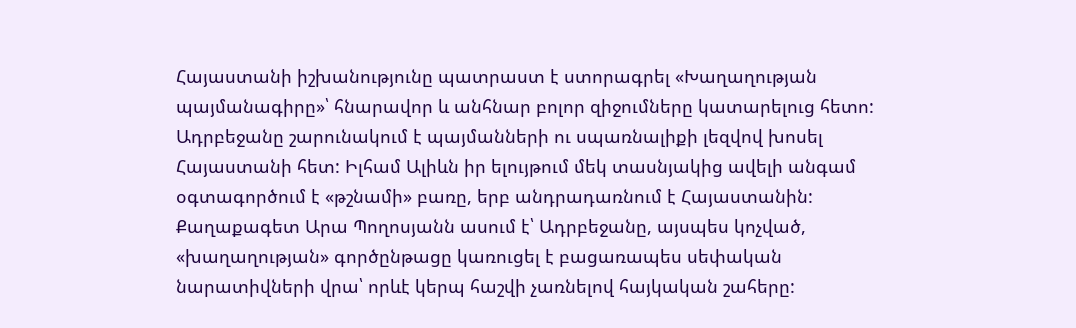Հայաստանի իշխանությունը պատրաստ է ստորագրել «Խաղաղության պայմանագիրը»՝ հնարավոր և անհնար բոլոր զիջումները կատարելուց հետո: Ադրբեջանը շարունակում է պայմանների ու սպառնալիքի լեզվով խոսել Հայաստանի հետ: Իլհամ Ալիևն իր ելույթում մեկ տասնյակից ավելի անգամ օգտագործում է «թշնամի» բառը, երբ անդրադառնում է Հայաստանին: Քաղաքագետ Արա Պողոսյանն ասում է՝ Ադրբեջանը, այսպես կոչված, «խաղաղության» գործընթացը կառուցել է բացառապես սեփական նարատիվների վրա՝ որևէ կերպ հաշվի չառնելով հայկական շահերը: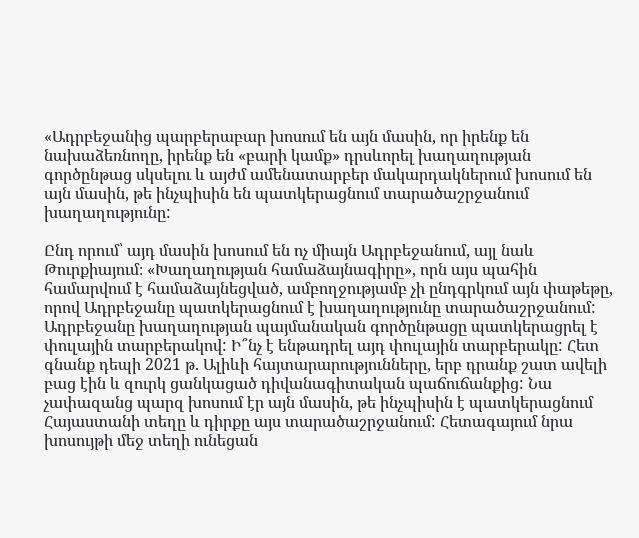«Ադրբեջանից պարբերաբար խոսում են այն մասին, որ իրենք են նախաձեռնողը, իրենք են «բարի կամք» դրսևորել խաղաղության գործընթաց սկսելու և այժմ ամենատարբեր մակարդակներում խոսում են այն մասին, թե ինչպիսին են պատկերացնում տարածաշրջանում խաղաղությունը:

Ընդ որում՝ այդ մասին խոսում են ոչ միայն Ադրբեջանում, այլ նաև Թուրքիայում։ «Խաղաղության համաձայնագիրը», որն այս պահին համարվում է համաձայնեցված, ամբողջությամբ չի ընդգրկում այն փաթեթը, որով Ադրբեջանը պատկերացնում է խաղաղությունը տարածաշրջանում: Ադրբեջանը խաղաղության պայմանական գործընթացը պատկերացրել է փուլային տարբերակով: Ի՞նչ է ենթադրել այդ փուլային տարբերակը: Հետ գնանք դեպի 2021 թ. Ալիևի հայտարարությունները, երբ դրանք շատ ավելի բաց էին և զուրկ ցանկացած դիվանագիտական պաճուճանքից: Նա չափազանց պարզ խոսում էր այն մասին, թե ինչպիսին է պատկերացնում Հայաստանի տեղը և դիրքը այս տարածաշրջանում: Հետագայում նրա խոսույթի մեջ տեղի ունեցան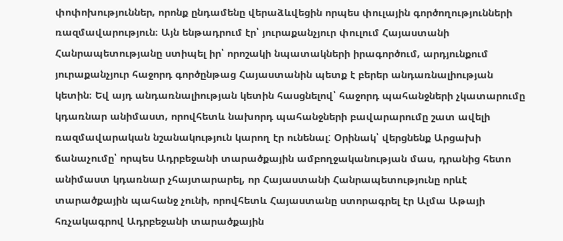փոփոխություններ, որոնք ընդամենը վերաձևվեցին որպես փուլային գործողությունների ռազմավարություն։ Այն ենթադրում էր՝ յուրաքանչյուր փուլում Հայաստանի Հանրապետությանը ստիպել իր՝ որոշակի նպատակների իրագործում, արդյունքում յուրաքանչյուր հաջորդ գործընթաց Հայաստանին պետք է բերեր անդառնալիության կետին։ Եվ այդ անդառնալիության կետին հասցնելով՝ հաջորդ պահանջների չկատարումը կդառնար անիմաստ, որովհետև նախորդ պահանջների բավարարումը շատ ավելի ռազմավարական նշանակություն կարող էր ունենալ: Օրինակ՝ վերցնենք Արցախի ճանաչումը՝ որպես Ադրբեջանի տարածքային ամբողջականության մաս, դրանից հետո անիմաստ կդառնար չհայտարարել, որ Հայաստանի Հանրապետությունը որևէ տարածքային պահանջ չունի, որովհետև Հայաստանը ստորագրել էր Ալմա Աթայի հռչակագրով Ադրբեջանի տարածքային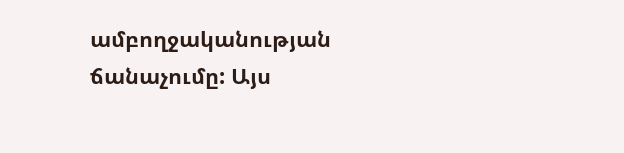ամբողջականության ճանաչումը: Այս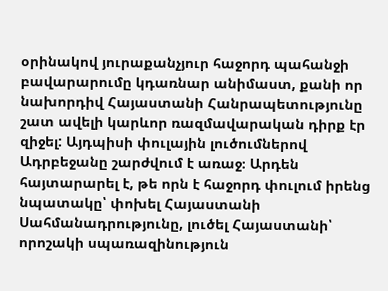օրինակով յուրաքանչյուր հաջորդ պահանջի բավարարումը կդառնար անիմաստ, քանի որ նախորդիվ Հայաստանի Հանրապետությունը շատ ավելի կարևոր ռազմավարական դիրք էր զիջել: Այդպիսի փուլային լուծումներով Ադրբեջանը շարժվում է առաջ։ Արդեն հայտարարել է, թե որն է հաջորդ փուլում իրենց նպատակը՝ փոխել Հայաստանի Սահմանադրությունը, լուծել Հայաստանի՝ որոշակի սպառազինություն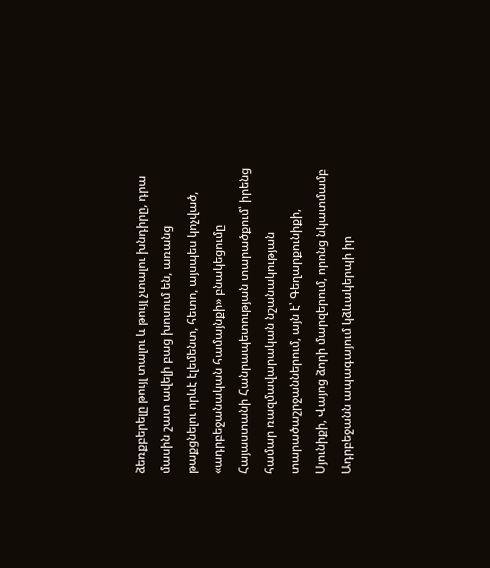ձեռքբերելը թույլ տալու և թույլ չտալու խնդիրը, դրա մասին շատ ավելի բաց խոսում են, առանց թաքցնելու որևէ էլեմենտ, հետո, այսպես կոչված, «ադրբեջանական համայնքի» բնակեցումը Հայաստանի Հանրապետության տարածքում՝ իրենց համար ռազմավարական նշանակության տարածաշրջաններում, այն է՝ Գեղարքունիքի, Սյունիքի, Վայոց ձորի մարզերում, որոնց նկատմամբ Ադրբեջանն ապագայում կձևակերպի իր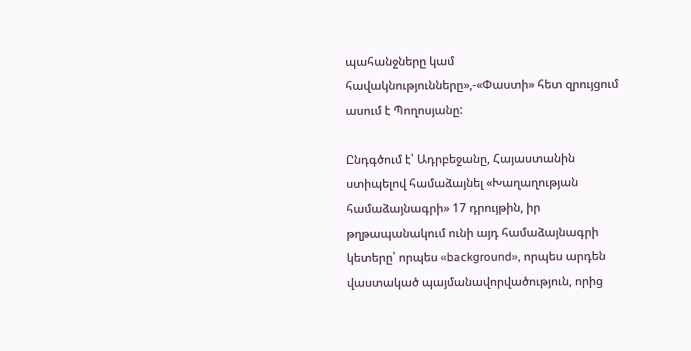պահանջները կամ հավակնությունները»,-«Փաստի» հետ զրույցում ասում է Պողոսյանը:

Ընդգծում է՝ Ադրբեջանը, Հայաստանին ստիպելով համաձայնել «Խաղաղության համաձայնագրի» 17 դրույթին, իր թղթապանակում ունի այդ համաձայնագրի կետերը՝ որպես «background», որպես արդեն վաստակած պայմանավորվածություն, որից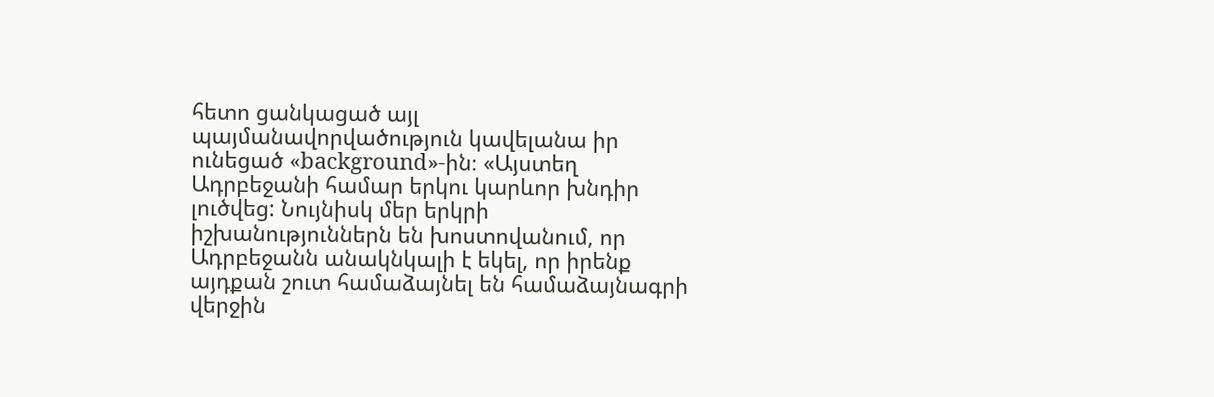հետո ցանկացած այլ պայմանավորվածություն կավելանա իր ունեցած «background»-ին։ «Այստեղ Ադրբեջանի համար երկու կարևոր խնդիր լուծվեց: Նույնիսկ մեր երկրի իշխանություններն են խոստովանում, որ Ադրբեջանն անակնկալի է եկել, որ իրենք այդքան շուտ համաձայնել են համաձայնագրի վերջին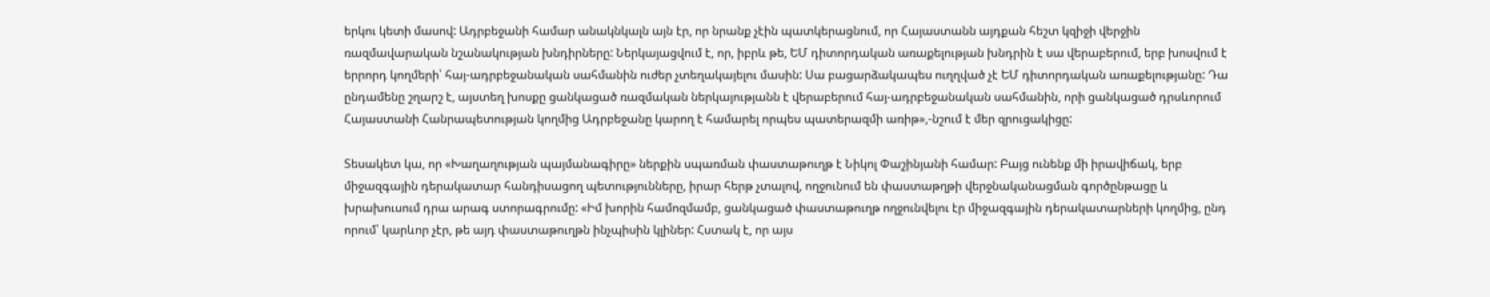երկու կետի մասով: Ադրբեջանի համար անակնկալն այն էր, որ նրանք չէին պատկերացնում, որ Հայաստանն այդքան հեշտ կզիջի վերջին ռազմավարական նշանակության խնդիրները: Ներկայացվում է, որ, իբրև թե, ԵՄ դիտորդական առաքելության խնդրին է սա վերաբերում, երբ խոսվում է երրորդ կողմերի՝ հայ-ադրբեջանական սահմանին ուժեր չտեղակայելու մասին: Սա բացարձակապես ուղղված չէ ԵՄ դիտորդական առաքելությանը: Դա ընդամենը շղարշ է, այստեղ խոսքը ցանկացած ռազմական ներկայությանն է վերաբերում հայ-ադրբեջանական սահմանին, որի ցանկացած դրսևորում Հայաստանի Հանրապետության կողմից Ադրբեջանը կարող է համարել որպես պատերազմի առիթ»,-նշում է մեր զրուցակիցը:

Տեսակետ կա, որ «Խաղաղության պայմանագիրը» ներքին սպառման փաստաթուղթ է Նիկոլ Փաշինյանի համար: Բայց ունենք մի իրավիճակ, երբ միջազգային դերակատար հանդիսացող պետությունները, իրար հերթ չտալով, ողջունում են փաստաթղթի վերջնականացման գործընթացը և խրախուսում դրա արագ ստորագրումը: «Իմ խորին համոզմամբ, ցանկացած փաստաթուղթ ողջունվելու էր միջազգային դերակատարների կողմից, ընդ որում՝ կարևոր չէր, թե այդ փաստաթուղթն ինչպիսին կլիներ: Հստակ է, որ այս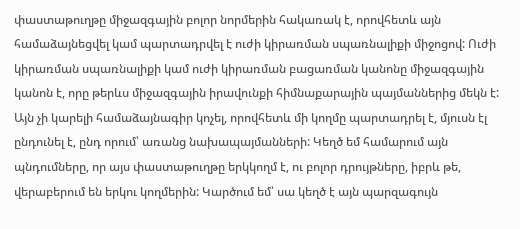փաստաթուղթը միջազգային բոլոր նորմերին հակառակ է, որովհետև այն համաձայնեցվել կամ պարտադրվել է ուժի կիրառման սպառնալիքի միջոցով: Ուժի կիրառման սպառնալիքի կամ ուժի կիրառման բացառման կանոնը միջազգային կանոն է, որը թերևս միջազգային իրավունքի հիմնաքարային պայմաններից մեկն է: Այն չի կարելի համաձայնագիր կոչել, որովհետև մի կողմը պարտադրել է, մյուսն էլ ընդունել է, ընդ որում՝ առանց նախապայմանների: Կեղծ եմ համարում այն պնդումները, որ այս փաստաթուղթը երկկողմ է, ու բոլոր դրույթները, իբրև թե, վերաբերում են երկու կողմերին: Կարծում եմ՝ սա կեղծ է այն պարզագույն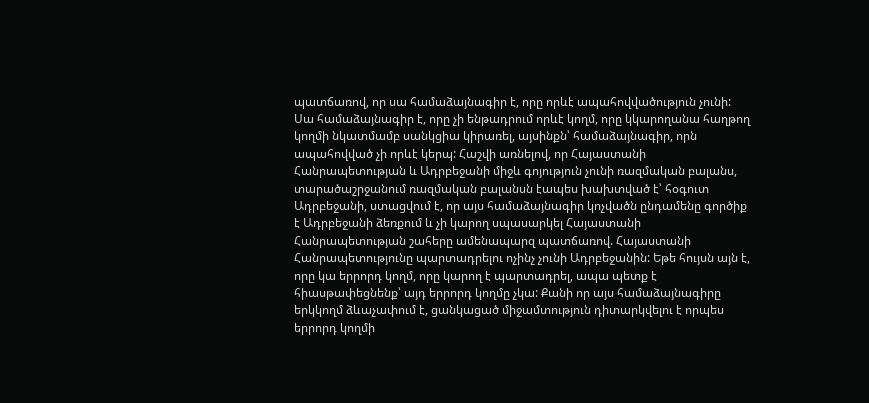պատճառով, որ սա համաձայնագիր է, որը որևէ ապահովվածություն չունի: Սա համաձայնագիր է, որը չի ենթադրում որևէ կողմ, որը կկարողանա հաղթող կողմի նկատմամբ սանկցիա կիրառել, այսինքն՝ համաձայնագիր, որն ապահովված չի որևէ կերպ: Հաշվի առնելով, որ Հայաստանի Հանրապետության և Ադրբեջանի միջև գոյություն չունի ռազմական բալանս, տարածաշրջանում ռազմական բալանսն էապես խախտված է՝ հօգուտ Ադրբեջանի, ստացվում է, որ այս համաձայնագիր կոչվածն ընդամենը գործիք է Ադրբեջանի ձեռքում և չի կարող սպասարկել Հայաստանի Հանրապետության շահերը ամենապարզ պատճառով. Հայաստանի Հանրապետությունը պարտադրելու ոչինչ չունի Ադրբեջանին: Եթե հույսն այն է, որը կա երրորդ կողմ, որը կարող է պարտադրել, ապա պետք է հիասթափեցնենք՝ այդ երրորդ կողմը չկա: Քանի որ այս համաձայնագիրը երկկողմ ձևաչափում է, ցանկացած միջամտություն դիտարկվելու է որպես երրորդ կողմի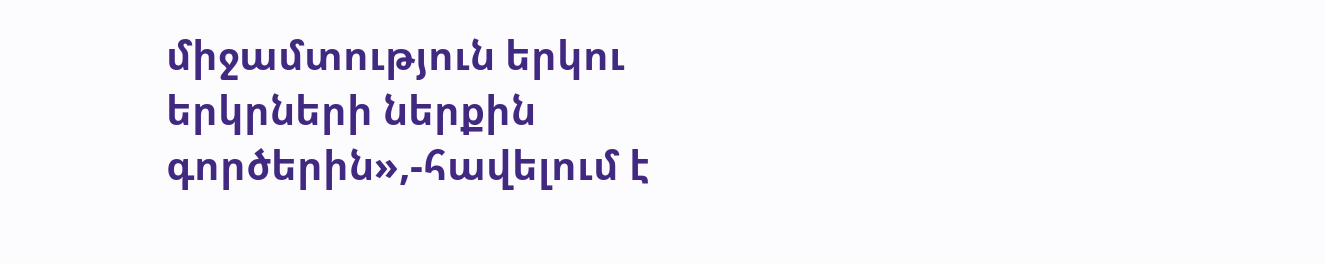միջամտություն երկու երկրների ներքին գործերին»,-հավելում է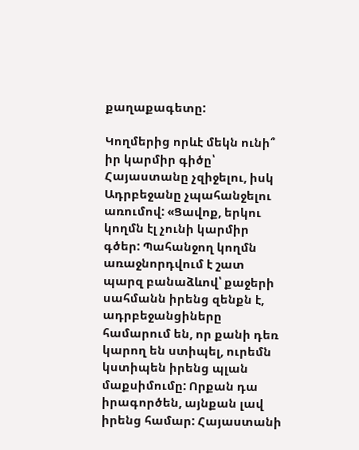քաղաքագետը:

Կողմերից որևէ մեկն ունի՞ իր կարմիր գիծը՝ Հայաստանը չզիջելու, իսկ Ադրբեջանը չպահանջելու առումով: «Ցավոք, երկու կողմն էլ չունի կարմիր գծեր: Պահանջող կողմն առաջնորդվում է շատ պարզ բանաձևով՝ քաջերի սահմանն իրենց զենքն է, ադրբեջանցիները համարում են, որ քանի դեռ կարող են ստիպել, ուրեմն կստիպեն իրենց պլան մաքսիմումը: Որքան դա իրագործեն, այնքան լավ իրենց համար: Հայաստանի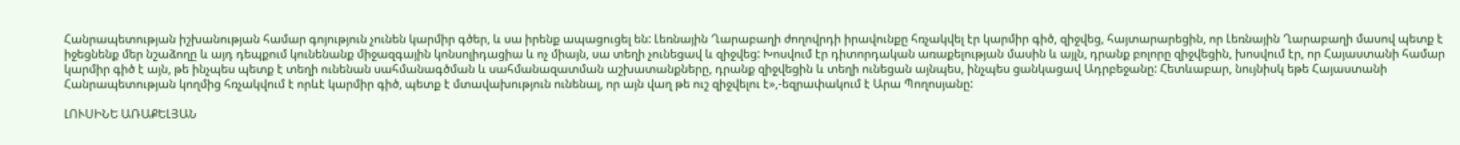Հանրապետության իշխանության համար գոյություն չունեն կարմիր գծեր, և սա իրենք ապացուցել են: Լեռնային Ղարաբաղի ժողովրդի իրավունքը հռչակվել էր կարմիր գիծ, զիջվեց, հայտարարեցին, որ Լեռնային Ղարաբաղի մասով պետք է իջեցնենք մեր նշաձողը և այդ դեպքում կունենանք միջազգային կոնսոլիդացիա և ոչ միայն, սա տեղի չունեցավ և զիջվեց: Խոսվում էր դիտորդական առաքելության մասին և այլն, դրանք բոլորը զիջվեցին, խոսվում էր, որ Հայաստանի համար կարմիր գիծ է այն, թե ինչպես պետք է տեղի ունենան սահմանագծման և սահմանազատման աշխատանքները, դրանք զիջվեցին և տեղի ունեցան այնպես, ինչպես ցանկացավ Ադրբեջանը: Հետևաբար, նույնիսկ եթե Հայաստանի Հանրապետության կողմից հռչակվում է որևէ կարմիր գիծ, պետք է մտավախություն ունենալ, որ այն վաղ թե ուշ զիջվելու է»,-եզրափակում է Արա Պողոսյանը:

ԼՈՒՍԻՆԵ ԱՌԱՔԵԼՅԱՆ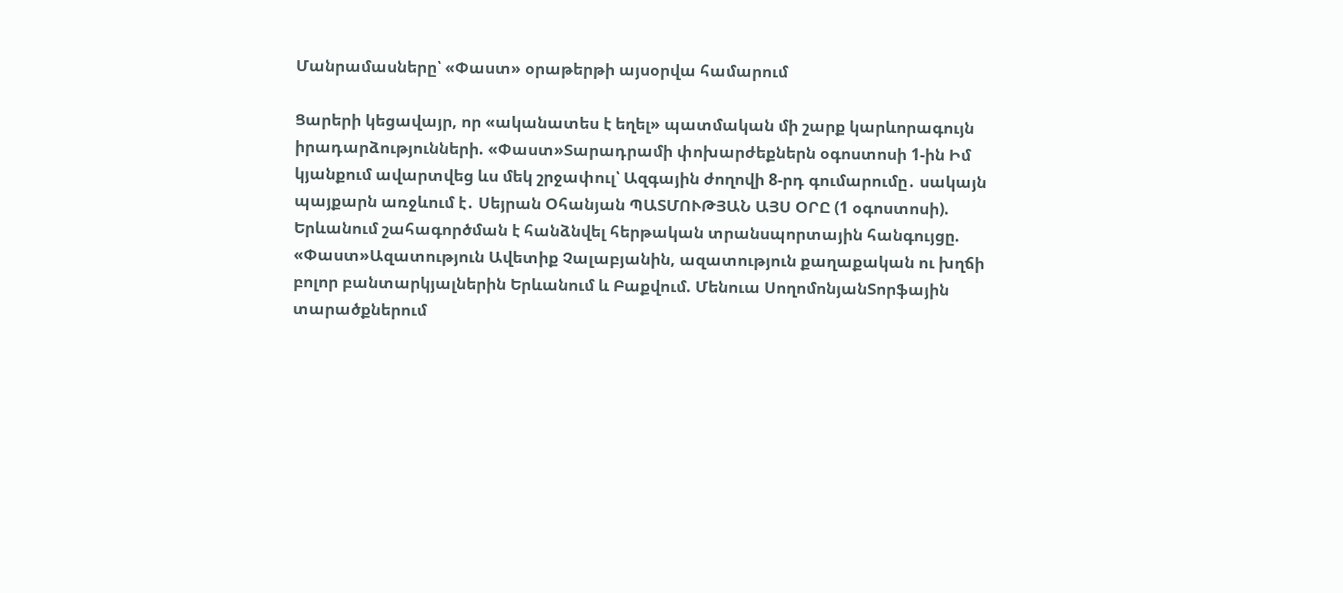Մանրամասները՝ «Փաստ» օրաթերթի այսօրվա համարում

Ցարերի կեցավայր, որ «ականատես է եղել» պատմական մի շարք կարևորագույն իրադարձությունների. «Փաստ»Տարադրամի փոխարժեքներն օգոստոսի 1-ին Իմ կյանքում ավարտվեց ևս մեկ շրջափուլ՝ Ազգային ժողովի 8-րդ գումարումը․ սակայն պայքարն առջևում է․ Սեյրան Օհանյան ՊԱՏՄՈՒԹՅԱՆ ԱՅՍ ՕՐԸ (1 օգոստոսի). Երևանում շահագործման է հանձնվել հերթական տրանսպորտային հանգույցը. «Փաստ»Ազատություն Ավետիք Չալաբյանին, ազատություն քաղաքական ու խղճի բոլոր բանտարկյալներին Երևանում և Բաքվում. Մենուա ՍողոմոնյանՏորֆային տարածքներում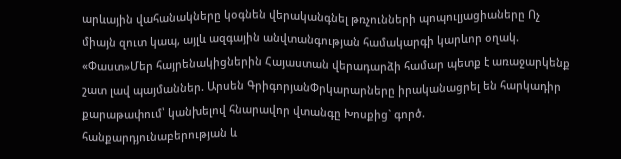արևային վահանակները կօգնեն վերականգնել թռչունների պոպուլյացիաները Ոչ միայն զուտ կապ, այլև ազգային անվտանգության համակարգի կարևոր օղակ. «Փաստ»Մեր հայրենակիցներին Հայաստան վերադարձի համար պետք է առաջարկենք շատ լավ պայմաններ. Արսեն ԳրիգորյանՓրկարարները իրականացրել են հարկադիր քարաթափում՝ կանխելով հնարավոր վտանգը Խոսքից` գործ. հանքարդյունաբերության և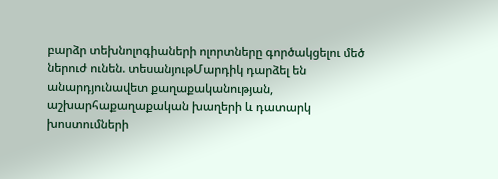բարձր տեխնոլոգիաների ոլորտները գործակցելու մեծ ներուժ ունեն. տեսանյութՄարդիկ դարձել են անարդյունավետ քաղաքականության, աշխարհաքաղաքական խաղերի և դատարկ խոստումների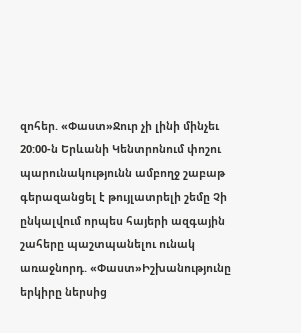զոհեր. «Փաստ»Ջուր չի լինի մինչեւ 20:00-ն Երևանի Կենտրոնում փոշու պարունակությունն ամբողջ շաբաթ գերազանցել է թույլատրելի շեմը Չի ընկալվում որպես հայերի ազգային շահերը պաշտպանելու ունակ առաջնորդ. «Փաստ»Իշխանությունը երկիրը ներսից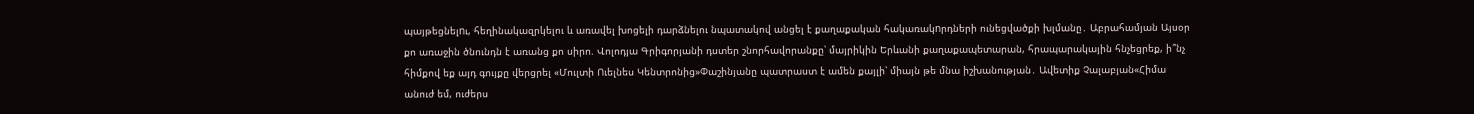պայթեցնելnւ, հեղինակազրկելու և առավել խոցելի դարձնելու նպատակով անցել է քաղաքական հակառակnրդների ունեցվածքի խլմանը․ Աբրահամյան Այսօր քո առաջին ծնունդն է առանց քո սիրո. Վոլոդյա Գրիգորյանի դստեր շնորհավորանքը՝ մայրիկին Երևանի քաղաքապետարան, հրապարակային հնչեցրեք, ի՞նչ հիմքով եք այդ գույքը վերցրել «Մուլտի Ուելնես Կենտրոնից»Փաշինյանը պատրաստ է ամեն քայլի՝ միայն թե մնա իշխանության․ Ավետիք Չալաբյան«Հիմա անուժ եմ, ուժերս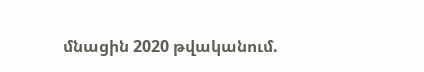մնացին 2020 թվականում.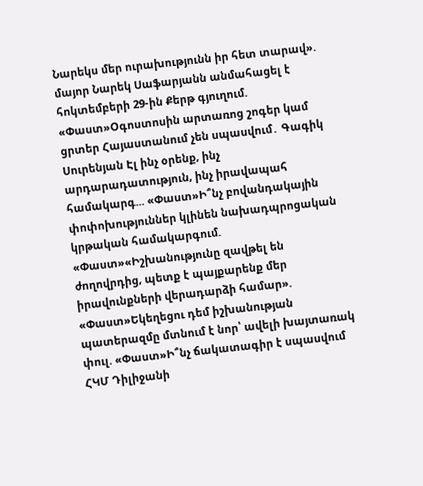Նարեկս մեր ուրախությունն իր հետ տարավ». մայոր Նարեկ Սաֆարյանն անմահացել է հոկտեմբերի 29-ին Քերթ գյուղում. «Փաստ»Օգոստոսին արտառոց շոգեր կամ ցրտեր Հայաստանում չեն սպասվում․ Գագիկ Սուրենյան Էլ ինչ օրենք, ինչ արդարադատություն, ինչ իրավապահ համակարգ... «Փաստ»Ի՞նչ բովանդակային փոփոխություններ կլինեն նախադպրոցական կրթական համակարգում. «Փաստ»«Իշխանությունը զավթել են ժողովրդից, պետք է պայքարենք մեր իրավունքների վերադարձի համար». «Փաստ»Եկեղեցու դեմ իշխանության պատերազմը մտնում է նոր՝ ավելի խայտառակ փուլ. «Փաստ»Ի՞նչ ճակատագիր է սպասվում ՀԿՄ Դիլիջանի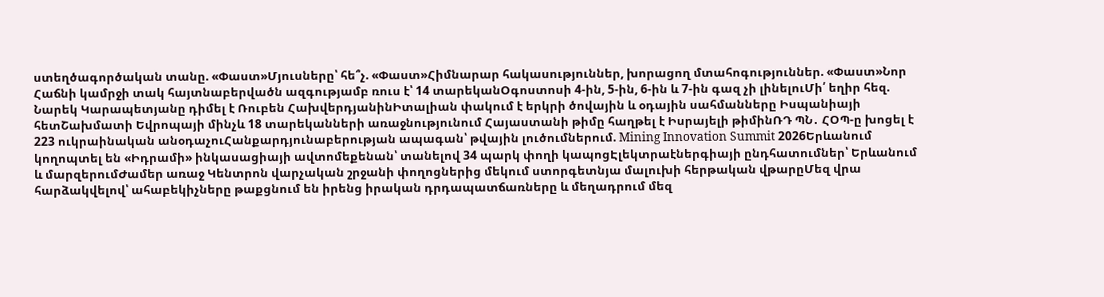ստեղծագործական տանը. «Փաստ»Մյուսները՝ հե՞չ. «Փաստ»Հիմնարար հակասություններ, խորացող մտահոգություններ. «Փաստ»Նոր Հաճնի կամրջի տակ հայտնաբերվածն ազգությամբ ռուս է՝ 14 տարեկանՕգոստոսի 4-ին, 5-ին, 6-ին և 7-ին գազ չի լինելուՄի՛ եղիր հեզ. Նարեկ Կարապետյանը դիմել է Ռուբեն ՀախվերդյանինԻտալիան փակում է երկրի ծովային և օդային սահմանները Իսպանիայի հետՇախմատի Եվրոպայի մինչև 18 տարեկանների առաջնությունում Հայաստանի թիմը հաղթել է Իսրայելի թիմինՌԴ ՊՆ․ ՀՕՊ-ը խոցել է 223 ուկրաինական անօդաչուՀանքարդյունաբերության ապագան՝ թվային լուծումներում. Mining Innovation Summit 2026Երևանում կողոպտել են «Իդրամի» ինկասացիայի ավտոմեքենան՝ տանելով 34 պարկ փողի կապոցԷլեկտրաէներգիայի ընդհատումներ՝ Երևանում և մարզերումԺամեր առաջ Կենտրոն վարչական շրջանի փողոցներից մեկում ստորգետնյա մալուխի հերթական վթարըՄեզ վրա հարձակվելով՝ ահաբեկիչները թաքցնում են իրենց իրական դրդապատճառները և մեղադրում մեզ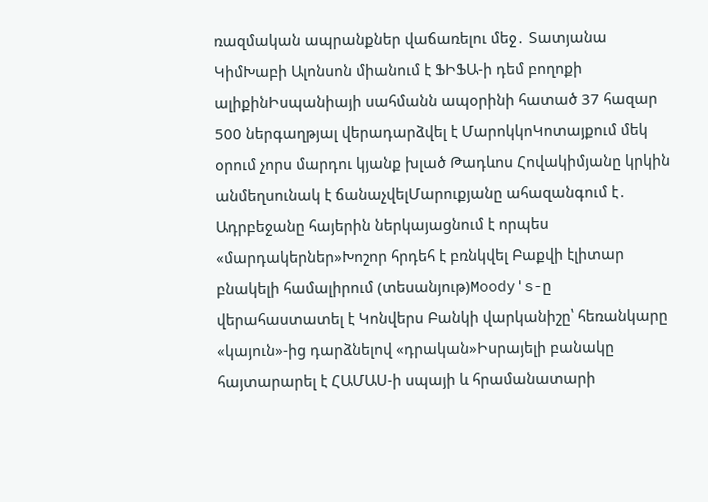ռազմական ապրանքներ վաճառելու մեջ․ Տատյանա ԿիմԽաբի Ալոնսոն միանում է ՖԻՖԱ-ի դեմ բողոքի ալիքինԻսպանիայի սահմանն ապօրինի հատած 37 հազար 500 ներգաղթյալ վերադարձվել է ՄարոկկոԿոտայքում մեկ օրում չորս մարդու կյանք խլած Թադևոս Հովակիմյանը կրկին անմեղսունակ է ճանաչվելՄարուքյանը ահազանգում է․ Ադրբեջանը հայերին ներկայացնում է որպես «մարդակերներ»Խոշոր հրդեհ է բռնկվել Բաքվի էլիտար բնակելի համալիրում (տեսանյութ)Moody's-ը վերահաստատել է Կոնվերս Բանկի վարկանիշը՝ հեռանկարը «կայուն»-ից դարձնելով «դրական»Իսրայելի բանակը հայտարարել է ՀԱՄԱՍ-ի սպայի և հրամանատարի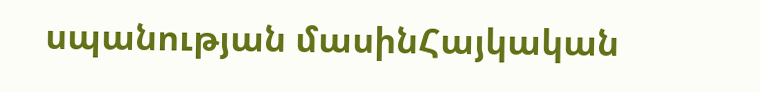սպանության մասինՀայկական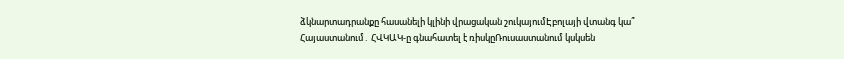ձկնարտադրանքը հասանելի կլինի վրացական շուկայումԷբոլայի վտանգ կա՞ Հայաստանում․ ՀՎԿԱԿ-ը գնահատել է ռիսկըՌուսաստանում կսկսեն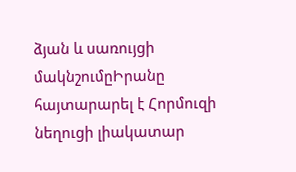ձյան և սառույցի մակնշումըԻրանը հայտարարել է Հորմուզի նեղուցի լիակատար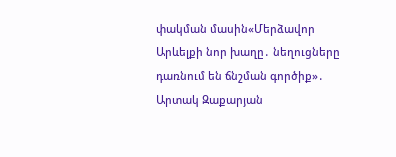փակման մասին«Մերձավոր Արևելքի նոր խաղը․ նեղուցները դառնում են ճնշման գործիք»․ Արտակ Զաքարյան